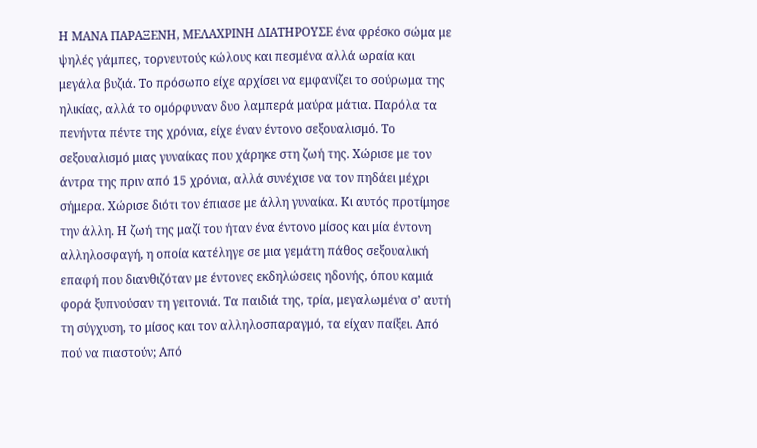Η ΜΑΝΑ ΠΑΡΑΞΕΝΗ, ΜΕΛΑΧΡΙΝΗ ΔΙΑΤΗΡΟΥΣΕ ένα φρέσκο σώμα με ψηλές γάμπες, τορνευτούς κώλους και πεσμένα αλλά ωραία και μεγάλα βυζιά. Το πρόσωπο είχε αρχίσει να εμφανίζει το σούρωμα της ηλικίας, αλλά το ομόρφυναν δυο λαμπερά μαύρα μάτια. Παρόλα τα πενήντα πέντε της χρόνια, είχε έναν έντονο σεξουαλισμό. Το σεξουαλισμό μιας γυναίκας που χάρηκε στη ζωή της. Χώρισε με τον άντρα της πριν από 15 χρόνια, αλλά συνέχισε να τον πηδάει μέχρι σήμερα. Χώρισε διότι τον έπιασε με άλλη γυναίκα. Κι αυτός προτίμησε την άλλη. Η ζωή της μαζί του ήταν ένα έντονο μίσος και μία έντονη αλληλοσφαγή, η οποία κατέληγε σε μια γεμάτη πάθος σεξουαλική επαφή που διανθιζόταν με έντονες εκδηλώσεις ηδονής, όπου καμιά φορά ξυπνούσαν τη γειτονιά. Τα παιδιά της, τρία, μεγαλωμένα σ’ αυτή τη σύγχυση, το μίσος και τον αλληλοσπαραγμό, τα είχαν παίξει. Από πού να πιαστούν; Από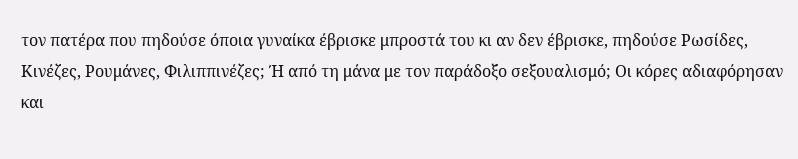τον πατέρα που πηδούσε όποια γυναίκα έβρισκε μπροστά του κι αν δεν έβρισκε, πηδούσε Ρωσίδες, Κινέζες, Ρουμάνες, Φιλιππινέζες; Ή από τη μάνα με τον παράδοξο σεξουαλισμό; Οι κόρες αδιαφόρησαν και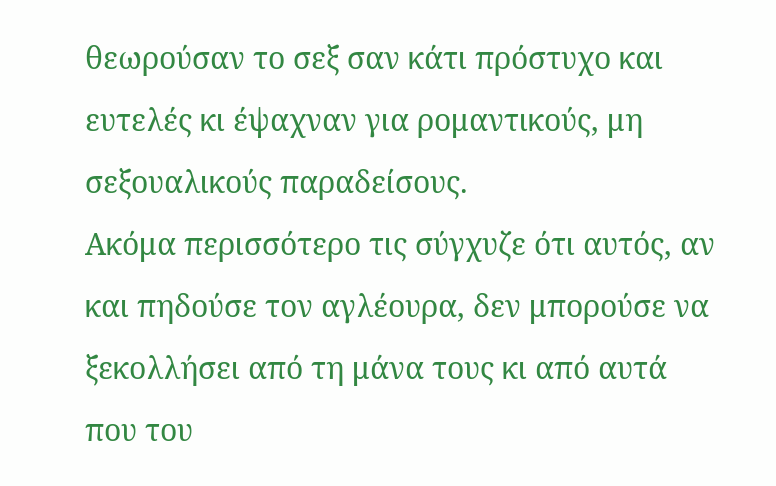θεωρούσαν το σεξ σαν κάτι πρόστυχο και ευτελές κι έψαχναν για ρομαντικούς, μη σεξουαλικούς παραδείσους.
Ακόμα περισσότερο τις σύγχυζε ότι αυτός, αν και πηδούσε τον αγλέουρα, δεν μπορούσε να ξεκολλήσει από τη μάνα τους κι από αυτά που του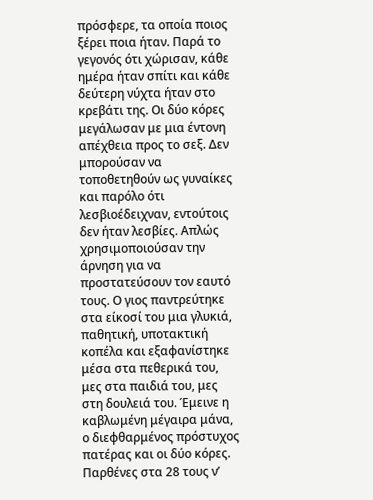πρόσφερε, τα οποία ποιος ξέρει ποια ήταν. Παρά το γεγονός ότι χώρισαν, κάθε ημέρα ήταν σπίτι και κάθε δεύτερη νύχτα ήταν στο κρεβάτι της. Οι δύο κόρες μεγάλωσαν με μια έντονη απέχθεια προς το σεξ. Δεν μπορούσαν να τοποθετηθούν ως γυναίκες και παρόλο ότι λεσβιοέδειχναν, εντούτοις δεν ήταν λεσβίες. Απλώς χρησιμοποιούσαν την άρνηση για να προστατεύσουν τον εαυτό τους. Ο γιος παντρεύτηκε στα είκοσί του μια γλυκιά, παθητική, υποτακτική κοπέλα και εξαφανίστηκε μέσα στα πεθερικά του, μες στα παιδιά του, μες στη δουλειά του. Έμεινε η καβλωμένη μέγαιρα μάνα, ο διεφθαρμένος πρόστυχος πατέρας και οι δύο κόρες. Παρθένες στα 28 τους ν’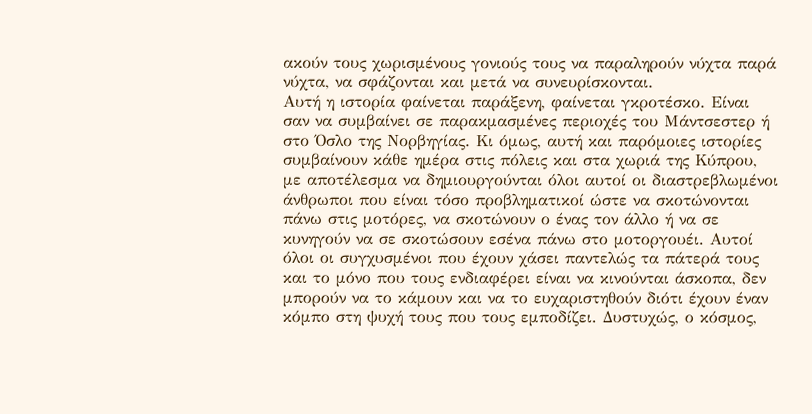ακούν τους χωρισμένους γονιούς τους να παραληρούν νύχτα παρά νύχτα, να σφάζονται και μετά να συνευρίσκονται.
Αυτή η ιστορία φαίνεται παράξενη, φαίνεται γκροτέσκο. Είναι σαν να συμβαίνει σε παρακμασμένες περιοχές του Μάντσεστερ ή στο Όσλο της Νορβηγίας. Κι όμως, αυτή και παρόμοιες ιστορίες συμβαίνουν κάθε ημέρα στις πόλεις και στα χωριά της Κύπρου, με αποτέλεσμα να δημιουργούνται όλοι αυτοί οι διαστρεβλωμένοι άνθρωποι που είναι τόσο προβληματικοί ώστε να σκοτώνονται πάνω στις μοτόρες, να σκοτώνουν ο ένας τον άλλο ή να σε κυνηγούν να σε σκοτώσουν εσένα πάνω στο μοτοργουέι. Αυτοί όλοι οι συγχυσμένοι που έχουν χάσει παντελώς τα πάτερά τους και το μόνο που τους ενδιαφέρει είναι να κινούνται άσκοπα, δεν μπορούν να το κάμουν και να το ευχαριστηθούν διότι έχουν έναν κόμπο στη ψυχή τους που τους εμποδίζει. Δυστυχώς, ο κόσμος,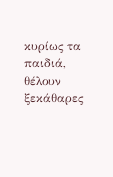κυρίως τα παιδιά, θέλουν ξεκάθαρες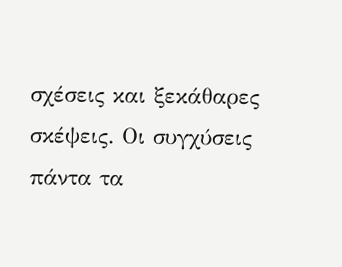σχέσεις και ξεκάθαρες σκέψεις. Οι συγχύσεις πάντα τα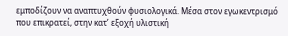εμποδίζουν να αναπτυχθούν φυσιολογικά. Μέσα στον εγωκεντρισμό που επικρατεί, στην κατ’ εξοχή υλιστική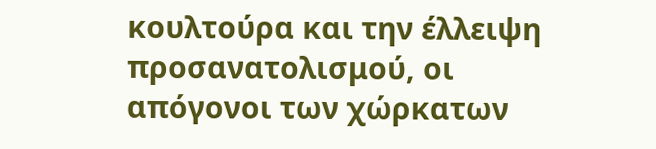κουλτούρα και την έλλειψη προσανατολισμού, οι απόγονοι των χώρκατων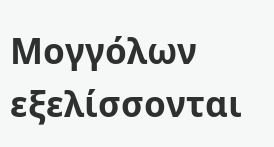Μογγόλων εξελίσσονται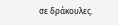σε δράκουλες.